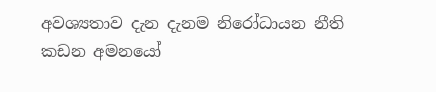අවශ්‍යතාව දැන දැනම නිරෝධායන නීති කඩන අමනයෝ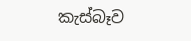කැස්බෑව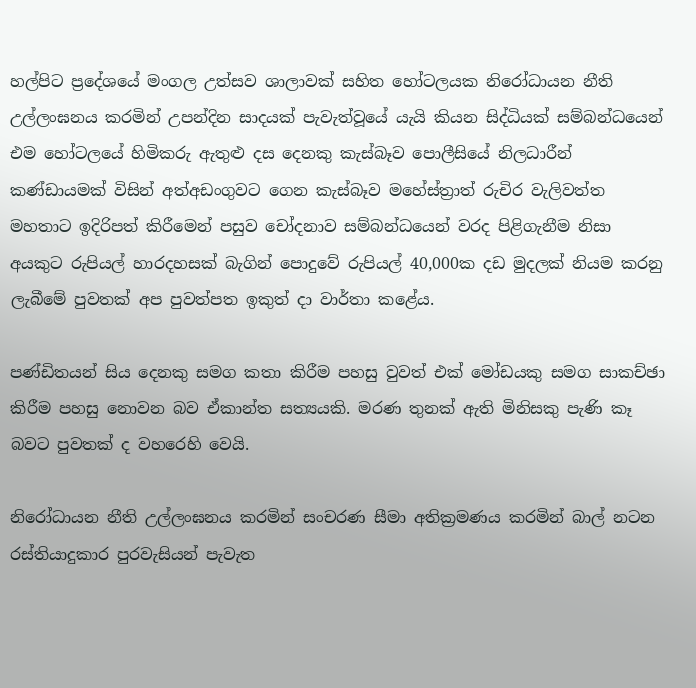හල්පිට ප්‍රදේශයේ මංගල උත්සව ශාලාවක් සහිත හෝටලයක නිරෝධායන නීති උල්ලංඝනය කරමින් උපන්දින සාදයක් පැවැත්වූයේ යැයි කියන සිද්ධියක් සම්බන්ධයෙන් එම හෝටලයේ හිමිකරු ඇතුළු දස දෙනකු කැස්බෑව පොලීසියේ නිලධාරීන් කණ්ඩායමක් විසින් අත්අඩංගුවට ගෙන කැස්බෑව මහේස්ත්‍රාත් රුචිර වැලිවත්ත මහතාට ඉදිරිපත් කිරීමෙන් පසුව චෝදනාව සම්බන්ධයෙන් වරද පිළිගැනීම නිසා අයකුට රුපියල් හාරදහසක් බැගින් පොදුවේ රුපියල් 40,000ක දඩ මුදලක් නියම කරනු ලැබීමේ පුවතක් අප පුවත්පත ඉකුත් දා වාර්තා කළේය.

පණ්ඩිතයන් සිය දෙනකු සමග කතා කිරීම පහසු වුවත් එක් මෝඩයකු සමග සාකච්ඡා කිරීම පහසු නොවන බව ඒකාන්ත සත්‍යයකි. මරණ තුනක් ඇති මිනිසකු පැණි කෑ බවට පුවතක් ද වහරෙහි වෙයි.

නිරෝධායන නීති උල්ලංඝනය කරමින් සංචරණ සීමා අතික්‍රමණය කරමින් බාල් නටන රස්තියාදුකාර පුරවැසියන් පැවැත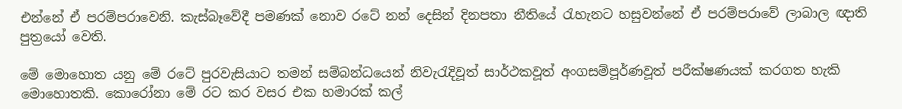එන්නේ ඒ පරම්පරාවෙනි. කැස්බෑවේදී පමණක් නොව රටේ නන් දෙසින් දිනපතා නීතියේ රැහැනට හසුවන්නේ ඒ පරම්පරාවේ ලාබාල ඥාති පුත්‍රයෝ වෙති.

මේ මොහොත යනු මේ රටේ පුරවැසියාට තමන් සම්බන්ධයෙන් නිවැරැදිවූත් සාර්ථකවූත් අංගසම්පූර්ණවූත් පරීක්ෂණයක් කරගත හැකි මොහොතකි. කොරෝනා මේ රට කර වසර එක හමාරක් කල්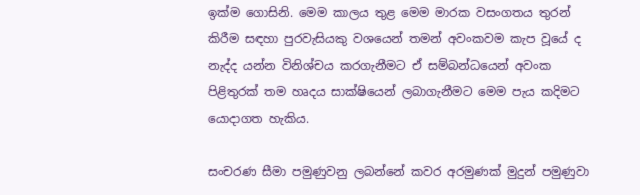ඉක්ම ගොසිනි. මෙම කාලය තුළ මෙම මාරක වසංගතය තුරන් කිරීම සඳහා පුරවැසියකු වශයෙන් තමන් අවංකවම කැප වූයේ ද නැද්ද යන්න විනිශ්චය කරගැනීමට ඒ සම්බන්ධයෙන් අවංක පිළිතුරක් තම හෘදය සාක්ෂියෙන් ලබාගැනීමට මෙම පැය කදිමට යොදාගත හැකිය.

සංචරණ සීමා පමුණුවනු ලබන්නේ කවර අරමුණක් මුදුන් පමුණුවා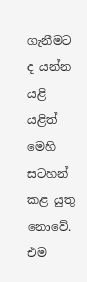ගැනීමට ද යන්න යළි යළිත් මෙහි සටහන් කළ යුතු නොවේ. එම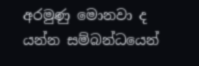අරමුණු මොනවා ද යන්න සම්බන්ධයෙන්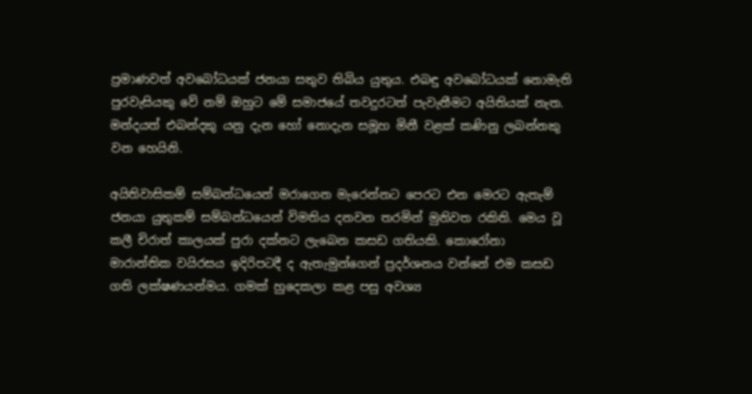ප්‍රමාණවත් අවබෝධයක් ජනයා සතුව තිබිය යුතුය. එබඳු අවබෝධයක් නොමැති පුරවැසියකු වේ නම් ඔහුට මේ සමාජයේ තවදුරටත් පැවැතීමට අයිතියක් නැත. මන්දයත් එබන්දකු යනු දැන හෝ නොදැන සමූහ මිනී වළක් කණිනු ලබන්නකු වන හෙයිනි.

අයිතිවාසිකම් සම්බන්ධයෙන් මරාගෙන මැරෙන්නට පෙරට එන මෙරට ඇතැම් ජනයා යුතුකම් සම්බන්ධයෙන් විමතිය දනවන තරමින් මුනිවත රකිති. මෙය වූ කලී චිරාත් කාලයක් පුරා දක්නට ලැබෙන කසඩ ගතියකි. කොරෝනා මාරාන්තික වයිරසය ඉදිරිපටදී ද ඇතැමුන්ගෙන් ප්‍රදර්ශනය වන්නේ එම කසඩ ගති ලක්ෂණයන්මය. ගමක් හුදෙකලා කළ පසු අවශ්‍ය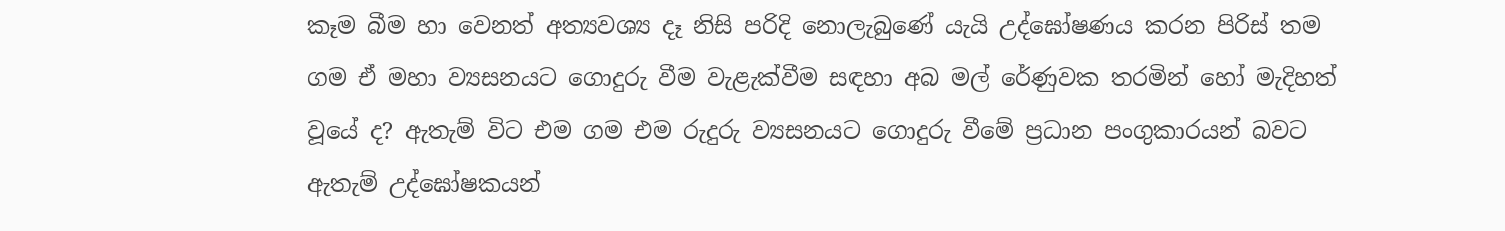කෑම බීම හා වෙනත් අත්‍යවශ්‍ය දෑ නිසි පරිදි නොලැබුණේ යැයි උද්ඝෝෂණය කරන පිරිස් තම ගම ඒ මහා ව්‍යසනයට ගොදුරු වීම වැළැක්වීම සඳහා අබ මල් රේණුවක තරමින් හෝ මැදිහත් වූයේ ද? ඇතැම් විට එම ගම එම රුදුරු ව්‍යසනයට ගොදුරු වීමේ ප්‍රධාන පංගුකාරයන් බවට ඇතැම් උද්ඝෝෂකයන්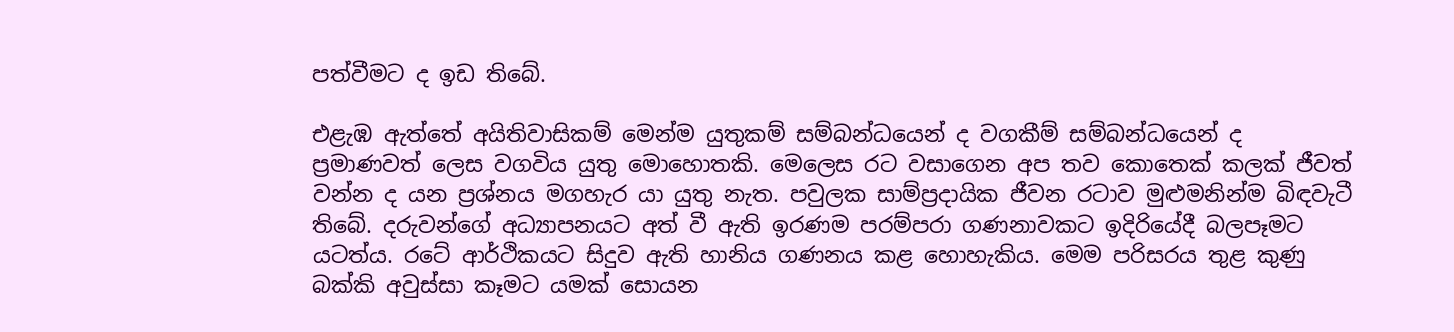පත්වීමට ද ඉඩ තිබේ.

එළැඹ ඇත්තේ අයිතිවාසිකම් මෙන්ම යුතුකම් සම්බන්ධයෙන් ද වගකීම් සම්බන්ධයෙන් ද ප්‍රමාණවත් ලෙස වගවිය යුතු මොහොතකි. මෙලෙස රට වසාගෙන අප තව කොතෙක් කලක් ජීවත් වන්න ද යන ප්‍රශ්නය මගහැර යා යුතු නැත. පවුලක සාම්ප්‍රදායික ජීවන රටාව මුළුමනින්ම බිඳවැටී තිබේ. දරුවන්ගේ අධ්‍යාපනයට අත් වී ඇති ඉරණම පරම්පරා ගණනාවකට ඉදිරියේදී බලපෑමට යටත්ය. රටේ ආර්ථිකයට සිදුව ඇති හානිය ගණනය කළ හොහැකිය. මෙම පරිසරය තුළ කුණු බක්කි අවුස්සා කෑමට යමක් සොයන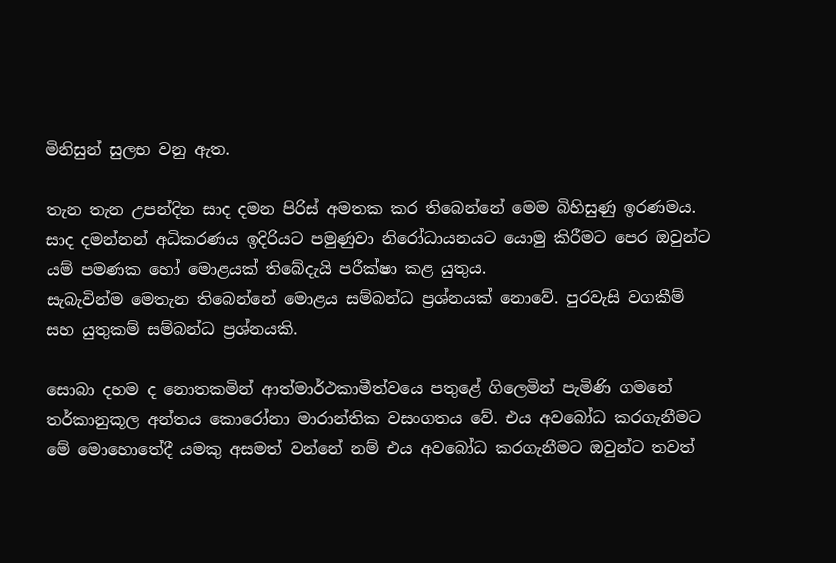මිනිසුන් සුලභ වනු ඇත.

තැන තැන උපන්දින සාද දමන පිරිස් අමතක කර තිබෙන්නේ මෙම බිහිසුණු ඉරණමය. සාද දමන්නන් අධිකරණය ඉදිරියට පමුණුවා නිරෝධායනයට යොමු කිරීමට පෙර ඔවුන්ට යම් පමණක හෝ මොළයක් තිබේදැයි පරීක්ෂා කළ යුතුය.
සැබැවින්ම මෙතැන තිබෙන්නේ මොළය සම්බන්ධ ප්‍රශ්නයක් නොවේ. පුරවැසි වගකීම් සහ යුතුකම් සම්බන්ධ ප්‍රශ්නයකි.

සොබා දහම ද නොතකමින් ආත්මාර්ථකාමීත්වයෙ පතුළේ ගිලෙමින් පැමිණි ගමනේ තර්කානුකූල අන්තය කොරෝනා මාරාන්තික වසංගතය වේ. එය අවබෝධ කරගැනීමට මේ මොහොතේදී යමකු අසමත් වන්නේ නම් එය අවබෝධ කරගැනීමට ඔවුන්ට තවත්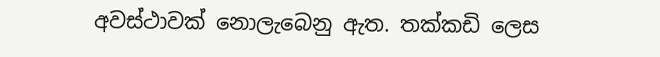අවස්ථාවක් නොලැබෙනු ඇත. තක්කඩි ලෙස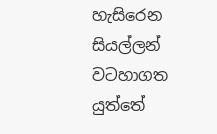හැසිරෙන සියල්ලන් වටහාගත යුත්තේ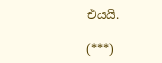එයයි.

(***)